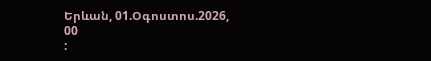Երևան, 01.Օգոստոս.2026,
00
: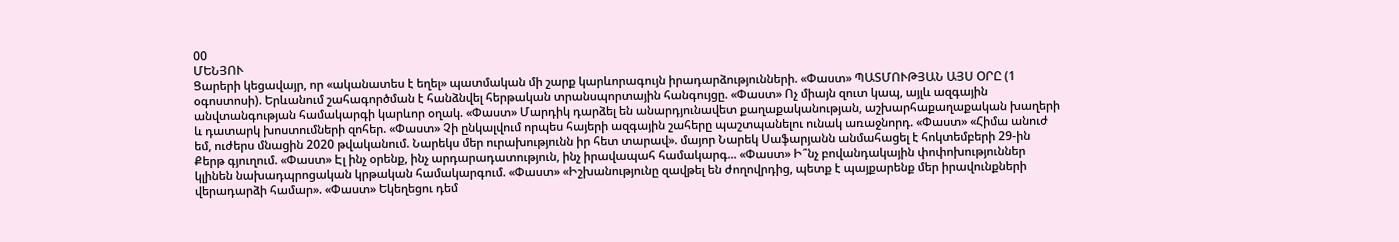00
ՄԵՆՅՈՒ
Ցարերի կեցավայր, որ «ականատես է եղել» պատմական մի շարք կարևորագույն իրադարձությունների. «Փաստ» ՊԱՏՄՈՒԹՅԱՆ ԱՅՍ ՕՐԸ (1 օգոստոսի). Երևանում շահագործման է հանձնվել հերթական տրանսպորտային հանգույցը. «Փաստ» Ոչ միայն զուտ կապ, այլև ազգային անվտանգության համակարգի կարևոր օղակ. «Փաստ» Մարդիկ դարձել են անարդյունավետ քաղաքականության, աշխարհաքաղաքական խաղերի և դատարկ խոստումների զոհեր. «Փաստ» Չի ընկալվում որպես հայերի ազգային շահերը պաշտպանելու ունակ առաջնորդ. «Փաստ» «Հիմա անուժ եմ, ուժերս մնացին 2020 թվականում. Նարեկս մեր ուրախությունն իր հետ տարավ». մայոր Նարեկ Սաֆարյանն անմահացել է հոկտեմբերի 29-ին Քերթ գյուղում. «Փաստ» Էլ ինչ օրենք, ինչ արդարադատություն, ինչ իրավապահ համակարգ... «Փաստ» Ի՞նչ բովանդակային փոփոխություններ կլինեն նախադպրոցական կրթական համակարգում. «Փաստ» «Իշխանությունը զավթել են ժողովրդից, պետք է պայքարենք մեր իրավունքների վերադարձի համար». «Փաստ» Եկեղեցու դեմ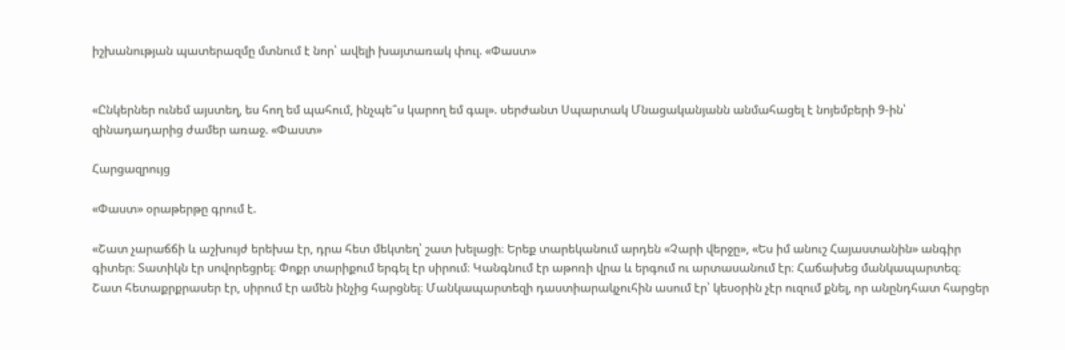իշխանության պատերազմը մտնում է նոր՝ ավելի խայտառակ փուլ. «Փաստ»


«Ընկերներ ունեմ այստեղ, ես հող եմ պահում, ինչպե՞ս կարող եմ գալ». սերժանտ Սպարտակ Մնացականյանն անմահացել է նոյեմբերի 9-ին՝ զինադադարից ժամեր առաջ. «Փաստ»

Հարցազրույց

«Փաստ» օրաթերթը գրում է.

«Շատ չարաճճի և աշխույժ երեխա էր, դրա հետ մեկտեղ՝ շատ խելացի։ Երեք տարեկանում արդեն «Չարի վերջը», «Ես իմ անուշ Հայաստանին» անգիր գիտեր։ Տատիկն էր սովորեցրել։ Փոքր տարիքում երգել էր սիրում։ Կանգնում էր աթոռի վրա և երգում ու արտասանում էր։ Հաճախեց մանկապարտեզ։ Շատ հետաքրքրասեր էր, սիրում էր ամեն ինչից հարցնել։ Մանկապարտեզի դաստիարակչուհին ասում էր՝ կեսօրին չէր ուզում քնել, որ անընդհատ հարցեր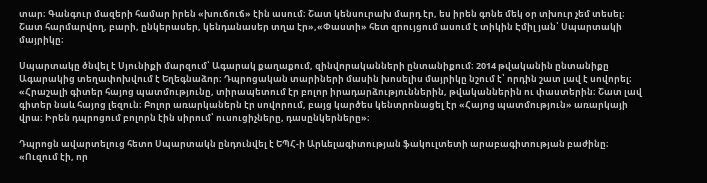տար։ Գանգուր մազերի համար իրեն «խուճուճ» էին ասում։ Շատ կենսուրախ մարդ էր, ես իրեն գոնե մեկ օր տխուր չեմ տեսել։ Շատ հարմարվող, բարի, ընկերասեր, կենդանասեր տղա էր»,«Փաստի» հետ զրույցում ասում է տիկին Էմիլ յան՝ Սպարտակի մայրիկը։

Սպարտակը ծնվել է Սյունիքի մարզում՝ Ագարակ քաղաքում, զինվորականների ընտանիքում։ 2014 թվականին ընտանիքը Ագարակից տեղափոխվում է Եղեգնաձոր։ Դպրոցական տարիների մասին խոսելիս մայրիկը նշում է՝ որդին շատ լավ է սովորել։ «Հրաշալի գիտեր հայոց պատմությունը, տիրապետում էր բոլոր իրադարձություններին, թվականներին ու փաստերին։ Շատ լավ գիտեր նաև հայոց լեզուն։ Բոլոր առարկաներն էր սովորում, բայց կարծես կենտրոնացել էր «Հայոց պատմություն» առարկայի վրա։ Իրեն դպրոցում բոլորն էին սիրում՝ ուսուցիչները, դասընկերները»։

Դպրոցն ավարտելուց հետո Սպարտակն ընդունվել է ԵՊՀ-ի Արևելագիտության ֆակուլտետի արաբագիտության բաժինը։ «Ուզում էի, որ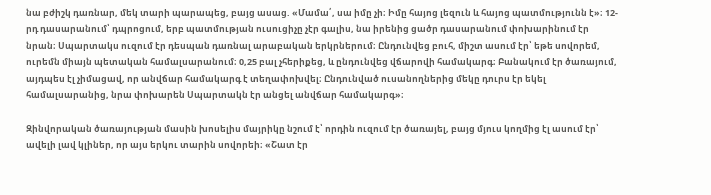նա բժիշկ դառնար, մեկ տարի պարապեց, բայց ասաց. «Մամա՛, սա իմը չի։ Իմը հայոց լեզուն և հայոց պատմությունն է»։ 12-րդ դասարանում՝ դպրոցում, երբ պատմության ուսուցիչը չէր գալիս, նա իրենից ցածր դասարանում փոխարինում էր նրան։ Սպարտակս ուզում էր դեսպան դառնալ արաբական երկրներում։ Ընդունվեց բուհ, միշտ ասում էր՝ եթե սովորեմ, ուրեմն միայն պետական համալսարանում։ 0,25 բալ չհերիքեց, և ընդունվեց վճարովի համակարգ։ Բանակում էր ծառայում, այդպես էլ չիմացավ, որ անվճար համակարգ է տեղափոխվել։ Ընդունված ուսանողներից մեկը դուրս էր եկել համալսարանից, նրա փոխարեն Սպարտակն էր անցել անվճար համակարգ»։

Զինվորական ծառայության մասին խոսելիս մայրիկը նշում է՝ որդին ուզում էր ծառայել, բայց մյուս կողմից էլ ասում էր՝ ավելի լավ կլիներ, որ այս երկու տարին սովորեի։ «Շատ էր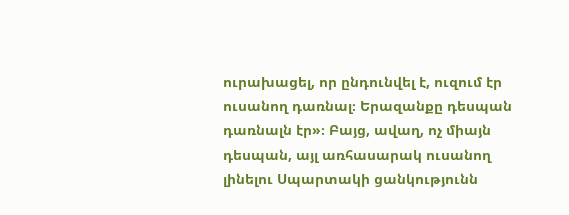ուրախացել, որ ընդունվել է, ուզում էր ուսանող դառնալ։ Երազանքը դեսպան դառնալն էր»։ Բայց, ավաղ, ոչ միայն դեսպան, այլ առհասարակ ուսանող լինելու Սպարտակի ցանկությունն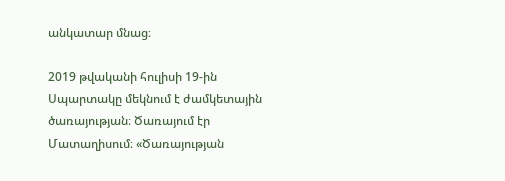անկատար մնաց։

2019 թվականի հուլիսի 19-ին Սպարտակը մեկնում է ժամկետային ծառայության։ Ծառայում էր Մատաղիսում։ «Ծառայության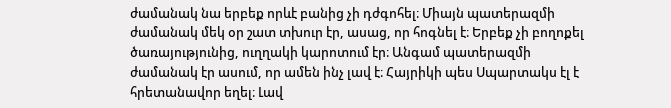ժամանակ նա երբեք որևէ բանից չի դժգոհել։ Միայն պատերազմի ժամանակ մեկ օր շատ տխուր էր, ասաց, որ հոգնել է։ Երբեք չի բողոքել ծառայությունից, ուղղակի կարոտում էր։ Անգամ պատերազմի ժամանակ էր ասում, որ ամեն ինչ լավ է։ Հայրիկի պես Սպարտակս էլ է հրետանավոր եղել։ Լավ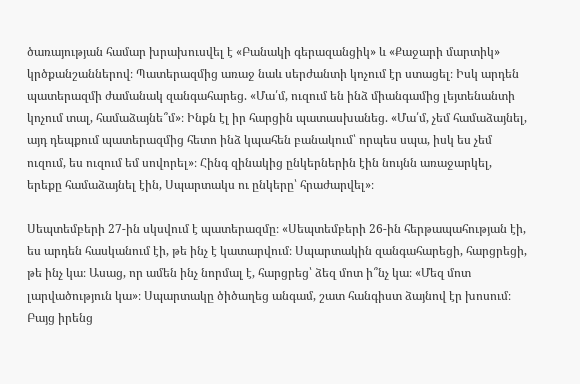ծառայության համար խրախուսվել է «Բանակի գերազանցիկ» և «Քաջարի մարտիկ» կրծքանշաններով։ Պատերազմից առաջ նաև սերժանտի կոչում էր ստացել։ Իսկ արդեն պատերազմի ժամանակ զանգահարեց. «Մա՛մ, ուզում են ինձ միանգամից լեյտենանտի կոչում տալ, համաձայնե՞մ»։ Ինքն էլ իր հարցին պատասխանեց. «Մա՛մ, չեմ համաձայնել, այդ դեպքում պատերազմից հետո ինձ կպահեն բանակում՝ որպես սպա, իսկ ես չեմ ուզում, ես ուզում եմ սովորել»։ Հինգ զինակից ընկերներին էին նույնն առաջարկել, երեքը համաձայնել էին, Սպարտակս ու ընկերը՝ հրաժարվել»։

Սեպտեմբերի 27-ին սկսվում է պատերազմը։ «Սեպտեմբերի 26-ին հերթապահության էի, ես արդեն հասկանում էի, թե ինչ է կատարվում։ Սպարտակին զանգահարեցի, հարցրեցի, թե ինչ կա։ Ասաց, որ ամեն ինչ նորմալ է, հարցրեց՝ ձեզ մոտ ի՞նչ կա։ «Մեզ մոտ լարվածություն կա»։ Սպարտակը ծիծաղեց անգամ, շատ հանգիստ ձայնով էր խոսում։ Բայց իրենց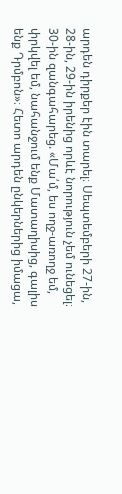արդեն դիրքեր էին տարել։ Սեպտեմբերի 27-ին, 28-ին, 29-ին իրենից որևէ նորություն չեմ ունեցել։ 30-ին զանգահարեց. «Մա՛մ, ես ողջ-առողջ եմ, փրկվել եմ, նահանջում ենք Մատաղիսից, գալիս ենք Դրմբոն»։ Հետո արդեն ընկերներից իմացա,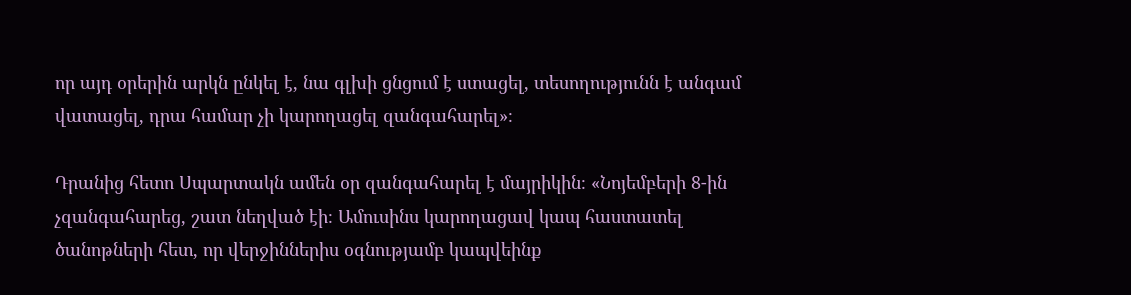որ այդ օրերին արկն ընկել է, նա գլխի ցնցում է ստացել, տեսողությունն է անգամ վատացել, դրա համար չի կարողացել զանգահարել»։

Դրանից հետո Սպարտակն ամեն օր զանգահարել է մայրիկին։ «Նոյեմբերի 8-ին չզանգահարեց, շատ նեղված էի։ Ամուսինս կարողացավ կապ հաստատել ծանոթների հետ, որ վերջիններիս օգնությամբ կապվեինք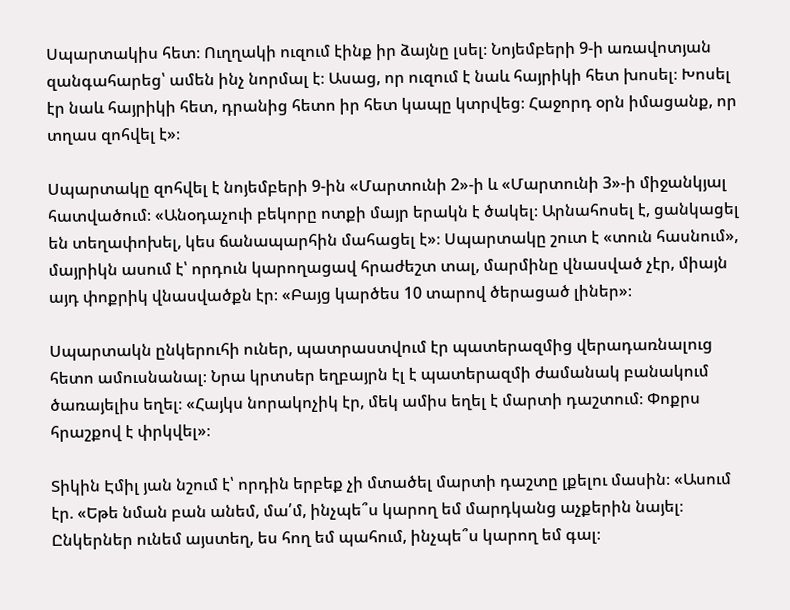Սպարտակիս հետ։ Ուղղակի ուզում էինք իր ձայնը լսել։ Նոյեմբերի 9-ի առավոտյան զանգահարեց՝ ամեն ինչ նորմալ է։ Ասաց, որ ուզում է նաև հայրիկի հետ խոսել։ Խոսել էր նաև հայրիկի հետ, դրանից հետո իր հետ կապը կտրվեց։ Հաջորդ օրն իմացանք, որ տղաս զոհվել է»։

Սպարտակը զոհվել է նոյեմբերի 9-ին «Մարտունի 2»-ի և «Մարտունի 3»-ի միջանկյալ հատվածում։ «Անօդաչուի բեկորը ոտքի մայր երակն է ծակել։ Արնահոսել է, ցանկացել են տեղափոխել, կես ճանապարհին մահացել է»։ Սպարտակը շուտ է «տուն հասնում», մայրիկն ասում է՝ որդուն կարողացավ հրաժեշտ տալ, մարմինը վնասված չէր, միայն այդ փոքրիկ վնասվածքն էր։ «Բայց կարծես 10 տարով ծերացած լիներ»։

Սպարտակն ընկերուհի ուներ, պատրաստվում էր պատերազմից վերադառնալուց հետո ամուսնանալ։ Նրա կրտսեր եղբայրն էլ է պատերազմի ժամանակ բանակում ծառայելիս եղել։ «Հայկս նորակոչիկ էր, մեկ ամիս եղել է մարտի դաշտում։ Փոքրս հրաշքով է փրկվել»։

Տիկին Էմիլ յան նշում է՝ որդին երբեք չի մտածել մարտի դաշտը լքելու մասին։ «Ասում էր. «Եթե նման բան անեմ, մա՛մ, ինչպե՞ս կարող եմ մարդկանց աչքերին նայել։ Ընկերներ ունեմ այստեղ, ես հող եմ պահում, ինչպե՞ս կարող եմ գալ։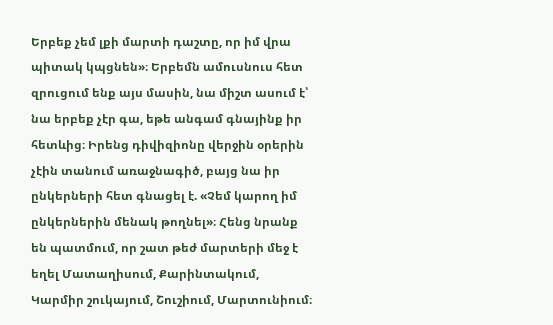Երբեք չեմ լքի մարտի դաշտը, որ իմ վրա պիտակ կպցնեն»։ Երբեմն ամուսնուս հետ զրուցում ենք այս մասին, նա միշտ ասում է՝ նա երբեք չէր գա, եթե անգամ գնայինք իր հետևից։ Իրենց դիվիզիոնը վերջին օրերին չէին տանում առաջնագիծ, բայց նա իր ընկերների հետ գնացել է. «Չեմ կարող իմ ընկերներին մենակ թողնել»։ Հենց նրանք են պատմում, որ շատ թեժ մարտերի մեջ է եղել Մատաղիսում, Քարինտակում, Կարմիր շուկայում, Շուշիում, Մարտունիում։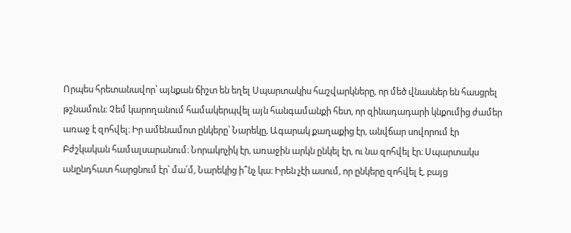Որպես հրետանավոր՝ այնքան ճիշտ են եղել Սպարտակիս հաշվարկները, որ մեծ վնասներ են հասցրել թշնամուն։ Չեմ կարողանում համակերպվել այն հանգամանքի հետ, որ զինադադարի կնքումից ժամեր առաջ է զոհվել։ Իր ամենամոտ ընկերը՝ Նարեկը, Ագարակ քաղաքից էր, անվճար սովորում էր Բժշկական համալսարանում։ Նորակոչիկ էր, առաջին արկն ընկել էր, ու նա զոհվել էր։ Սպարտակս անընդհատ հարցնում էր՝ մա՛մ, Նարեկից ի՞նչ կա։ Իրեն չէի ասում, որ ընկերը զոհվել է, բայց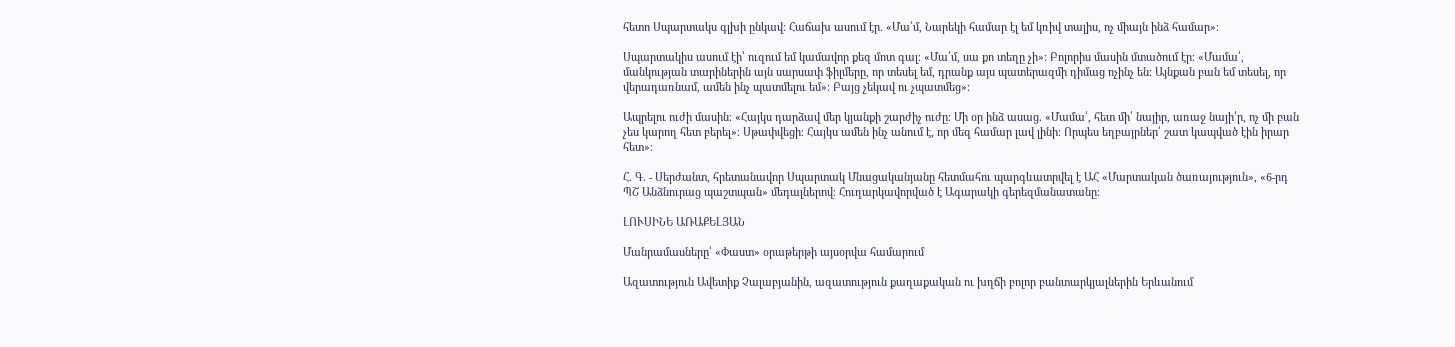հետո Սպարտակս գլխի ընկավ։ Հաճախ ասում էր. «Մա՛մ, Նարեկի համար էլ եմ կռիվ տալիս, ոչ միայն ինձ համար»։

Սպարտակիս ասում էի՝ ուզում եմ կամավոր քեզ մոտ գալ։ «Մա՛մ, սա քո տեղը չի»։ Բոլորիս մասին մտածում էր։ «Մամա՛, մանկության տարիներին այն սարսափ ֆիլմերը, որ տեսել եմ, դրանք այս պատերազմի դիմաց ոչինչ են։ Այնքան բան եմ տեսել, որ վերադառնամ, ամեն ինչ պատմելու եմ»։ Բայց չեկավ ու չպատմեց»։

Ապրելու ուժի մասին։ «Հայկս դարձավ մեր կյանքի շարժիչ ուժը։ Մի օր ինձ ասաց. «Մամա՛, հետ մի՛ նայիր, առաջ նայի՛ր, ոչ մի բան չես կարող հետ բերել»։ Սթափվեցի։ Հայկս ամեն ինչ անում է, որ մեզ համար լավ լինի։ Որպես եղբայրներ՝ շատ կապված էին իրար հետ»։

Հ. Գ. - Սերժանտ, հրետանավոր Սպարտակ Մնացականյանը հետմահու պարգևատրվել է ԱՀ «Մարտական ծառայություն», «6-րդ ՊՇ Անձնուրաց պաշտպան» մեդալներով։ Հուղարկավորված է Ագարակի գերեզմանատանը։

ԼՈՒՍԻՆԵ ԱՌԱՔԵԼՅԱՆ

Մանրամասները՝ «Փաստ» օրաթերթի այսօրվա համարում

Ազատություն Ավետիք Չալաբյանին, ազատություն քաղաքական ու խղճի բոլոր բանտարկյալներին Երևանում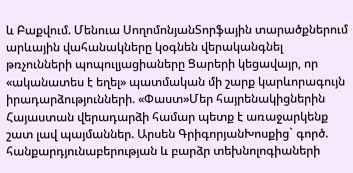և Բաքվում. Մենուա ՍողոմոնյանՏորֆային տարածքներում արևային վահանակները կօգնեն վերականգնել թռչունների պոպուլյացիաները Ցարերի կեցավայր, որ «ականատես է եղել» պատմական մի շարք կարևորագույն իրադարձությունների. «Փաստ»Մեր հայրենակիցներին Հայաստան վերադարձի համար պետք է առաջարկենք շատ լավ պայմաններ. Արսեն ԳրիգորյանԽոսքից` գործ. հանքարդյունաբերության և բարձր տեխնոլոգիաների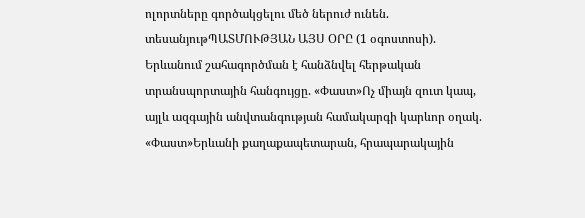ոլորտները գործակցելու մեծ ներուժ ունեն. տեսանյութՊԱՏՄՈՒԹՅԱՆ ԱՅՍ ՕՐԸ (1 օգոստոսի). Երևանում շահագործման է հանձնվել հերթական տրանսպորտային հանգույցը. «Փաստ»Ոչ միայն զուտ կապ, այլև ազգային անվտանգության համակարգի կարևոր օղակ. «Փաստ»Երևանի քաղաքապետարան, հրապարակային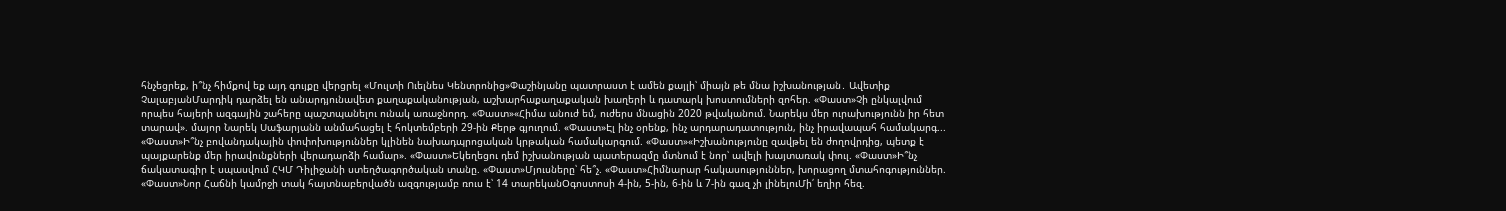հնչեցրեք, ի՞նչ հիմքով եք այդ գույքը վերցրել «Մուլտի Ուելնես Կենտրոնից»Փաշինյանը պատրաստ է ամեն քայլի՝ միայն թե մնա իշխանության․ Ավետիք ՉալաբյանՄարդիկ դարձել են անարդյունավետ քաղաքականության, աշխարհաքաղաքական խաղերի և դատարկ խոստումների զոհեր. «Փաստ»Չի ընկալվում որպես հայերի ազգային շահերը պաշտպանելու ունակ առաջնորդ. «Փաստ»«Հիմա անուժ եմ, ուժերս մնացին 2020 թվականում. Նարեկս մեր ուրախությունն իր հետ տարավ». մայոր Նարեկ Սաֆարյանն անմահացել է հոկտեմբերի 29-ին Քերթ գյուղում. «Փաստ»Էլ ինչ օրենք, ինչ արդարադատություն, ինչ իրավապահ համակարգ... «Փաստ»Ի՞նչ բովանդակային փոփոխություններ կլինեն նախադպրոցական կրթական համակարգում. «Փաստ»«Իշխանությունը զավթել են ժողովրդից, պետք է պայքարենք մեր իրավունքների վերադարձի համար». «Փաստ»Եկեղեցու դեմ իշխանության պատերազմը մտնում է նոր՝ ավելի խայտառակ փուլ. «Փաստ»Ի՞նչ ճակատագիր է սպասվում ՀԿՄ Դիլիջանի ստեղծագործական տանը. «Փաստ»Մյուսները՝ հե՞չ. «Փաստ»Հիմնարար հակասություններ, խորացող մտահոգություններ. «Փաստ»Նոր Հաճնի կամրջի տակ հայտնաբերվածն ազգությամբ ռուս է՝ 14 տարեկանՕգոստոսի 4-ին, 5-ին, 6-ին և 7-ին գազ չի լինելուՄի՛ եղիր հեզ.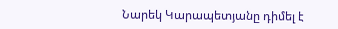Նարեկ Կարապետյանը դիմել է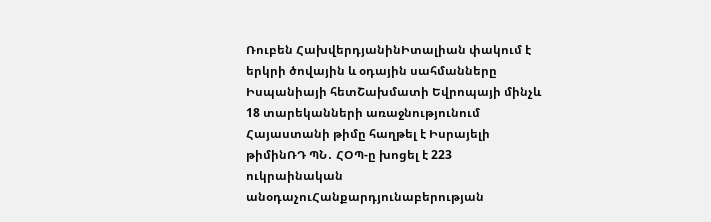Ռուբեն ՀախվերդյանինԻտալիան փակում է երկրի ծովային և օդային սահմանները Իսպանիայի հետՇախմատի Եվրոպայի մինչև 18 տարեկանների առաջնությունում Հայաստանի թիմը հաղթել է Իսրայելի թիմինՌԴ ՊՆ․ ՀՕՊ-ը խոցել է 223 ուկրաինական անօդաչուՀանքարդյունաբերության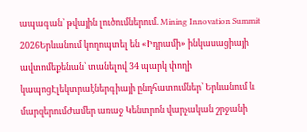ապագան՝ թվային լուծումներում. Mining Innovation Summit 2026Երևանում կողոպտել են «Իդրամի» ինկասացիայի ավտոմեքենան՝ տանելով 34 պարկ փողի կապոցԷլեկտրաէներգիայի ընդհատումներ՝ Երևանում և մարզերումԺամեր առաջ Կենտրոն վարչական շրջանի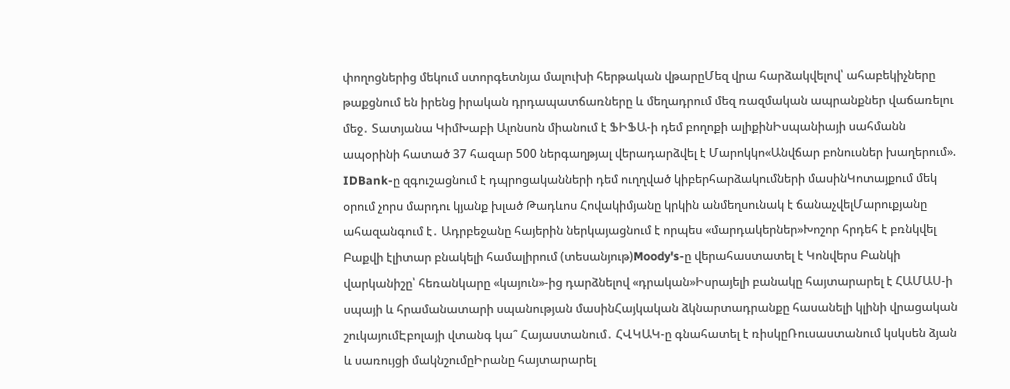փողոցներից մեկում ստորգետնյա մալուխի հերթական վթարըՄեզ վրա հարձակվելով՝ ահաբեկիչները թաքցնում են իրենց իրական դրդապատճառները և մեղադրում մեզ ռազմական ապրանքներ վաճառելու մեջ․ Տատյանա ԿիմԽաբի Ալոնսոն միանում է ՖԻՖԱ-ի դեմ բողոքի ալիքինԻսպանիայի սահմանն ապօրինի հատած 37 հազար 500 ներգաղթյալ վերադարձվել է Մարոկկո«Անվճար բոնուսներ խաղերում». IDBank-ը զգուշացնում է դպրոցականների դեմ ուղղված կիբերհարձակումների մասինԿոտայքում մեկ օրում չորս մարդու կյանք խլած Թադևոս Հովակիմյանը կրկին անմեղսունակ է ճանաչվելՄարուքյանը ահազանգում է․ Ադրբեջանը հայերին ներկայացնում է որպես «մարդակերներ»Խոշոր հրդեհ է բռնկվել Բաքվի էլիտար բնակելի համալիրում (տեսանյութ)Moody's-ը վերահաստատել է Կոնվերս Բանկի վարկանիշը՝ հեռանկարը «կայուն»-ից դարձնելով «դրական»Իսրայելի բանակը հայտարարել է ՀԱՄԱՍ-ի սպայի և հրամանատարի սպանության մասինՀայկական ձկնարտադրանքը հասանելի կլինի վրացական շուկայումԷբոլայի վտանգ կա՞ Հայաստանում․ ՀՎԿԱԿ-ը գնահատել է ռիսկըՌուսաստանում կսկսեն ձյան և սառույցի մակնշումըԻրանը հայտարարել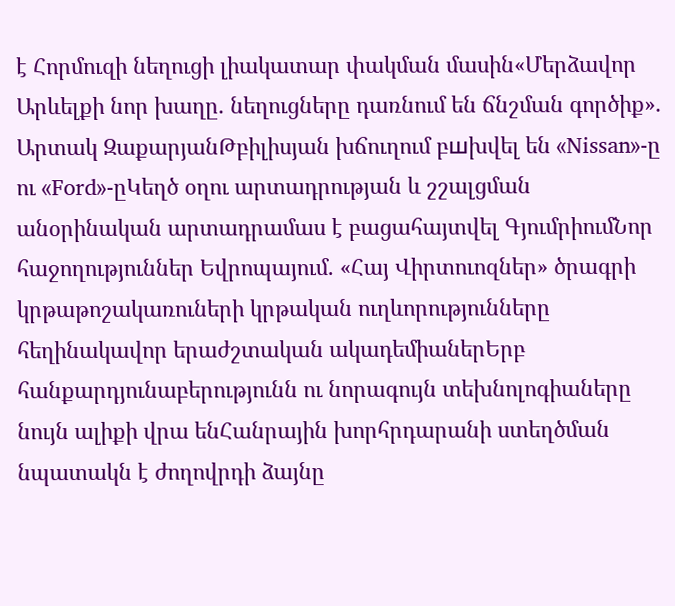է Հորմուզի նեղուցի լիակատար փակման մասին«Մերձավոր Արևելքի նոր խաղը․ նեղուցները դառնում են ճնշման գործիք»․ Արտակ ԶաքարյանԹբիլիսյան խճուղում բшխվել են «Nissan»-ը ու «Ford»-ըԿեղծ օղու արտադրության և շշալցման անօրինական արտադրամաս է բացահայտվել ԳյումրիումՆոր հաջողություններ Եվրոպայում․ «Հայ Վիրտուոզներ» ծրագրի կրթաթոշակառուների կրթական ուղևորությունները հեղինակավոր երաժշտական ակադեմիաներԵրբ հանքարդյունաբերությունն ու նորագույն տեխնոլոգիաները նույն ալիքի վրա ենՀանրային խորհրդարանի ստեղծման նպատակն է ժողովրդի ձայնը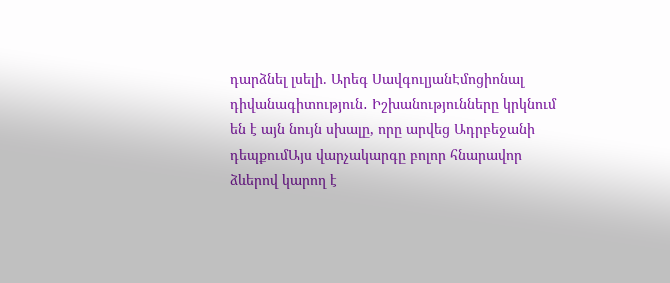դարձնել լսելի. Արեգ ՍավգուլյանԷմոցիոնալ դիվանագիտություն․ Իշխանությունները կրկնում են է այն նույն սխալը, որը արվեց Ադրբեջանի դեպքումԱյս վարչակարգը բոլոր հնարավոր ձևերով կարող է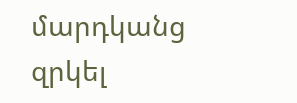մարդկանց զրկել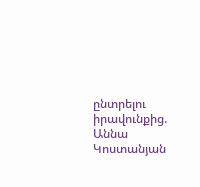ընտրելու իրավունքից. Աննա Կոստանյան